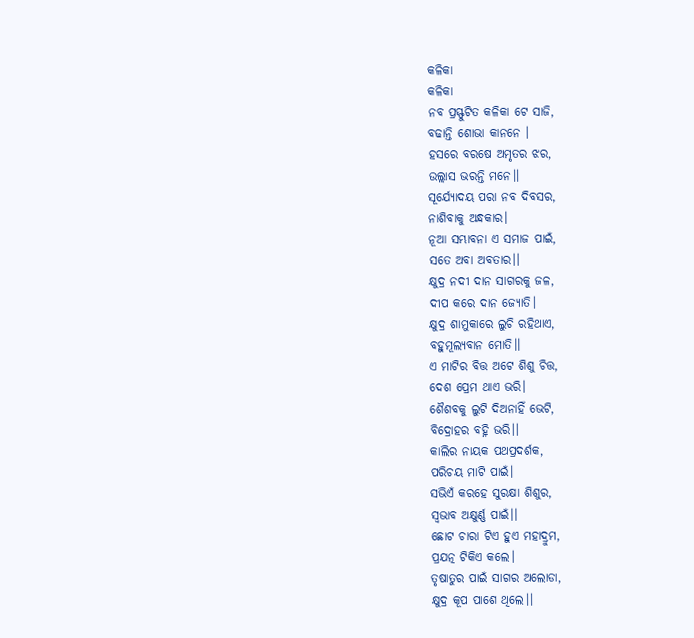କଳିକା
କଳିକା
ନବ ପ୍ରସ୍ଫୁଟିତ କଳିକା ଟେ ସାଜି,
ବଢାନ୍ତି ଶୋଭା କାନନେ ।
ହସରେ ବରଷେ ଅମୃତର ଝର,
ଉଲ୍ଲାସ ଭରନ୍ତି ମନେ।।
ସୂର୍ଯ୍ୟୋଦୟ ପରା ନବ ଦିବସର,
ନାଶିବାକୁ ଅନ୍ଧକାର।
ନୂଆ ସମ୍ଭାବନା ଏ ସମାଜ ପାଇଁ,
ସତେ ଅବା ଅବତାର।।
କ୍ଷୁଦ୍ର ନଦୀ ଦାନ ସାଗରକୁ ଜଳ,
ଦୀପ କରେ ଦାନ ଜ୍ଯୋତି।
କ୍ଷୁଦ୍ର ଶାମୁକାରେ ଲୁଚି ରହିଥାଏ,
ବହୁମୂଲ୍ୟବାନ ମୋତି।।
ଏ ମାଟିର ବିତ୍ତ ଅଟେ ଶିଶୁ ଚିତ୍ତ,
ଦେଶ ପ୍ରେମ ଥାଏ ଭରି।
ଶୈଶବକୁ ଲୁଟି ଦିଅନାହିଁ ଭେଟି,
ବିଦ୍ରୋହର ବହ୍ନି ଭରି।।
କାଲିର ନାୟକ ପଥପ୍ରଦର୍ଶକ,
ପରିଚୟ ମାଟି ପାଇଁ।
ସଭିଏଁ କରହେ ସୁରକ୍ଷା ଶିଶୁର,
ସ୍ବଭାବ ଅକ୍ଷୁର୍ଣ୍ଣ ପାଇଁ।।
ଛୋଟ ଚାରା ଟିଏ ହୁଏ ମହାଦ୍ରୁମ,
ପ୍ରଯତ୍ନ ଟିକିଏ କଲେ।
ତୃଷାତୁର ପାଇଁ ସାଗର ଅଲୋଡା,
କ୍ଷୁଦ୍ର କୂପ ପାଶେ ଥିଲେ।।